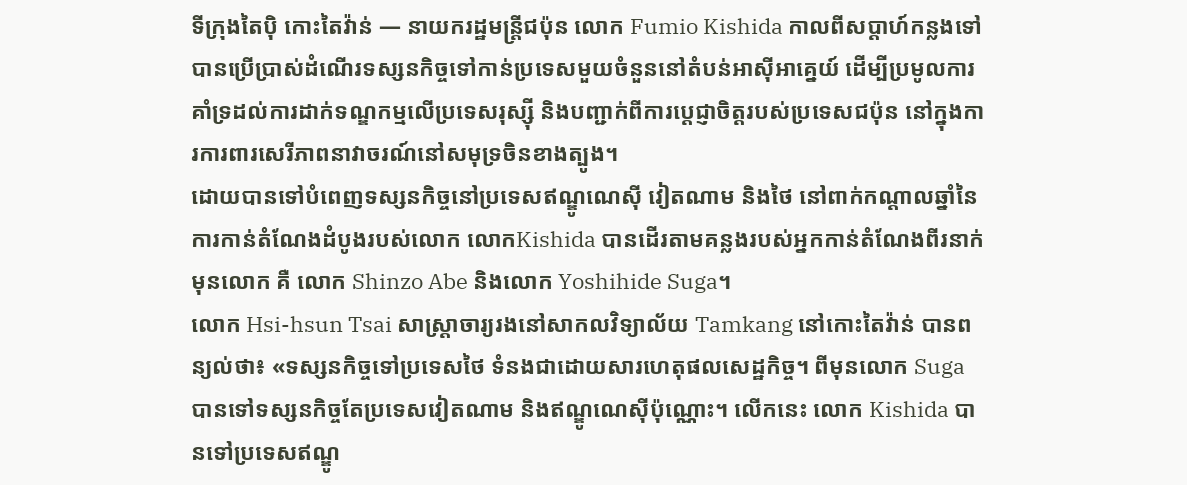ទីក្រុងតៃប៉ិ កោះតៃវ៉ាន់ — នាយករដ្ឋមន្ត្រីជប៉ុន លោក Fumio Kishida កាលពីសប្តាហ៍កន្លងទៅ បានប្រើប្រាស់ដំណើរទស្សនកិច្ចទៅកាន់ប្រទេសមួយចំនួននៅតំបន់អាស៊ីអាគ្នេយ៍ ដើម្បីប្រមូលការគាំទ្រដល់ការដាក់ទណ្ឌកម្មលើប្រទេសរុស្ស៊ី និងបញ្ជាក់ពីការប្តេជ្ញាចិត្តរបស់ប្រទេសជប៉ុន នៅក្នុងការការពារសេរីភាពនាវាចរណ៍នៅសមុទ្រចិនខាងត្បូង។
ដោយបានទៅបំពេញទស្សនកិច្ចនៅប្រទេសឥណ្ឌូណេស៊ី វៀតណាម និងថៃ នៅពាក់កណ្ដាលឆ្នាំនៃការកាន់តំណែងដំបូងរបស់លោក លោកKishida បានដើរតាមគន្លងរបស់អ្នកកាន់តំណែងពីរនាក់មុនលោក គឺ លោក Shinzo Abe និងលោក Yoshihide Suga។
លោក Hsi-hsun Tsai សាស្ត្រាចារ្យរងនៅសាកលវិទ្យាល័យ Tamkang នៅកោះតៃវ៉ាន់ បានពន្យល់ថា៖ «ទស្សនកិច្ចទៅប្រទេសថៃ ទំនងជាដោយសារហេតុផលសេដ្ឋកិច្ច។ ពីមុនលោក Suga បានទៅទស្សនកិច្ចតែប្រទេសវៀតណាម និងឥណ្ឌូណេស៊ីប៉ុណ្ណោះ។ លើកនេះ លោក Kishida បានទៅប្រទេសឥណ្ឌូ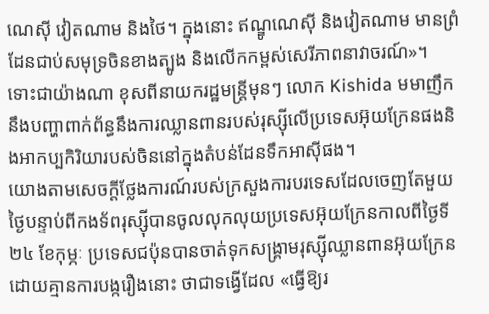ណេស៊ី វៀតណាម និងថៃ។ ក្នុងនោះ ឥណ្ឌូណេស៊ី និងវៀតណាម មានព្រំដែនជាប់សមុទ្រចិនខាងត្បូង និងលើកកម្ពស់សេរីភាពនាវាចរណ៍»។
ទោះជាយ៉ាងណា ខុសពីនាយករដ្ឋមន្ត្រីមុនៗ លោក Kishida មមាញឹកនឹងបញ្ហាពាក់ព័ន្ធនឹងការឈ្លានពានរបស់រុស្ស៊ីលើប្រទេសអ៊ុយក្រែនផងនិងអាកប្បកិរិយារបស់ចិននៅក្នុងតំបន់ដែនទឹកអាស៊ីផង។
យោងតាមសេចក្តីថ្លែងការណ៍របស់ក្រសួងការបរទេសដែលចេញតែមួយថ្ងៃបន្ទាប់ពីកងទ័ពរុស្ស៊ីបានចូលលុកលុយប្រទេសអ៊ុយក្រែនកាលពីថ្ងៃទី ២៤ ខែកុម្ភៈ ប្រទេសជប៉ុនបានចាត់ទុកសង្គ្រាមរុស្ស៊ីឈ្លានពានអ៊ុយក្រែនដោយគ្មានការបង្ករឿងនោះ ថាជាទង្វើដែល «ធ្វើឱ្យរ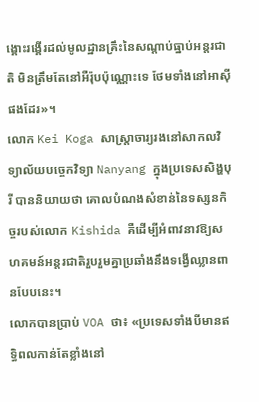ង្គោះរង្គើរដល់មូលដ្ឋានគ្រឹះនៃសណ្តាប់ធ្នាប់អន្តរជាតិ មិនត្រឹមតែនៅអឺរ៉ុបប៉ុណ្ណោះទេ ថែមទាំងនៅអាស៊ីផងដែរ»។
លោក Kei Koga សាស្ត្រាចារ្យរងនៅសាកលវិទ្យាល័យបច្ចេកវិទ្យា Nanyang ក្នុងប្រទេសសិង្ហបុរី បាននិយាយថា គោលបំណងសំខាន់នៃទស្សនកិច្ចរបស់លោក Kishida គឺដើម្បីអំពាវនាវឱ្យសហគមន៍អន្តរជាតិរួបរួមគ្នាប្រឆាំងនឹងទង្វើឈ្លានពានបែបនេះ។
លោកបានប្រាប់ VOA ថា៖ «ប្រទេសទាំងបីមានឥទ្ធិពលកាន់តែខ្លាំងនៅ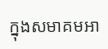ក្នុងសមាគមអា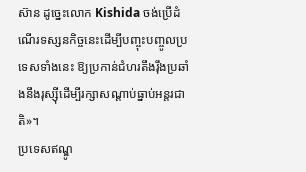ស៊ាន ដូច្នេះលោក Kishida ចង់ប្រើដំណើរទស្សនកិច្ចនេះដើម្បីបញ្ចុះបញ្ចូលប្រទេសទាំងនេះ ឱ្យប្រកាន់ជំហរតឹងរ៉ឹងប្រឆាំងនឹងរុស្ស៊ីដើម្បីរក្សាសណ្តាប់ធ្នាប់អន្តរជាតិ»។
ប្រទេសឥណ្ឌូ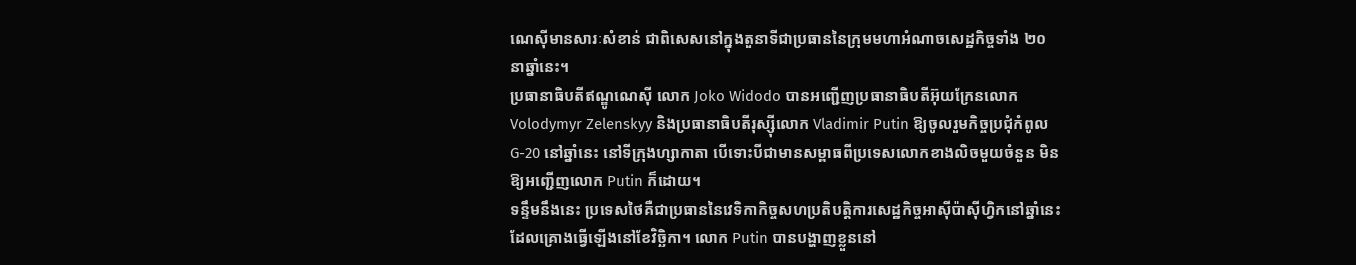ណេស៊ីមានសារៈសំខាន់ ជាពិសេសនៅក្នុងតួនាទីជាប្រធាននៃក្រុមមហាអំណាចសេដ្ឋកិច្ចទាំង ២០ នាឆ្នាំនេះ។
ប្រធានាធិបតីឥណ្ឌូណេស៊ី លោក Joko Widodo បានអញ្ជើញប្រធានាធិបតីអ៊ុយក្រែនលោក Volodymyr Zelenskyy និងប្រធានាធិបតីរុស្ស៊ីលោក Vladimir Putin ឱ្យចូលរួមកិច្ចប្រជុំកំពូល G-20 នៅឆ្នាំនេះ នៅទីក្រុងហ្សាកាតា បើទោះបីជាមានសម្ពាធពីប្រទេសលោកខាងលិចមួយចំនួន មិនឱ្យអញ្ជើញលោក Putin ក៏ដោយ។
ទន្ទឹមនឹងនេះ ប្រទេសថៃគឺជាប្រធាននៃវេទិកាកិច្ចសហប្រតិបត្តិការសេដ្ឋកិច្ចអាស៊ីប៉ាស៊ីហ្វិកនៅឆ្នាំនេះ ដែលគ្រោងធ្វើឡើងនៅខែវិច្ឆិកា។ លោក Putin បានបង្ហាញខ្លួននៅ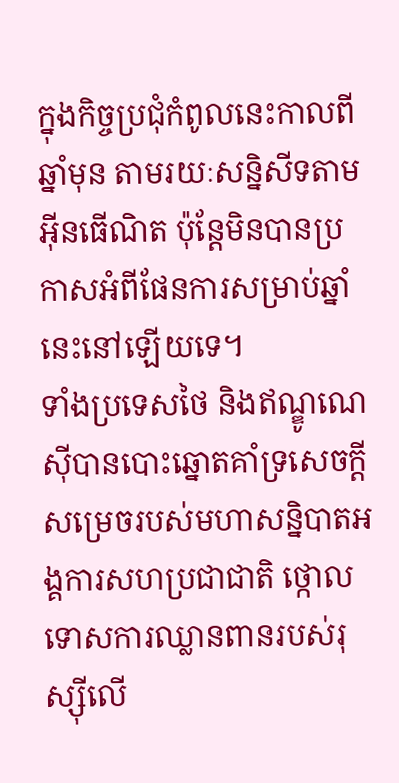ក្នុងកិច្ចប្រជុំកំពូលនេះកាលពីឆ្នាំមុន តាមរយៈសន្និសីទតាមអ៊ីនធើណិត ប៉ុន្តែមិនបានប្រកាសអំពីផែនការសម្រាប់ឆ្នាំនេះនៅឡើយទេ។
ទាំងប្រទេសថៃ និងឥណ្ឌូណេស៊ីបានបោះឆ្នោតគាំទ្រសេចក្តីសម្រេចរបស់មហាសន្និបាតអង្គការសហប្រជាជាតិ ថ្កោលទោសការឈ្លានពានរបស់រុស្ស៊ីលើ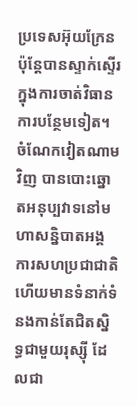ប្រទេសអ៊ុយក្រែន ប៉ុន្តែបានស្ទាក់ស្ទើរក្នុងការចាត់វិធានការបន្ថែមទៀត។
ចំណែកវៀតណាមវិញ បានបោះឆ្នោតអនុប្បវាទនៅមហាសន្និបាតអង្គការសហប្រជាជាតិ ហើយមានទំនាក់ទំនងកាន់តែជិតស្និទ្ធជាមួយរុស្ស៊ី ដែលជា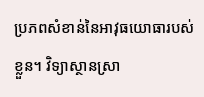ប្រភពសំខាន់នៃអាវុធយោធារបស់ខ្លួន។ វិទ្យាស្ថានស្រា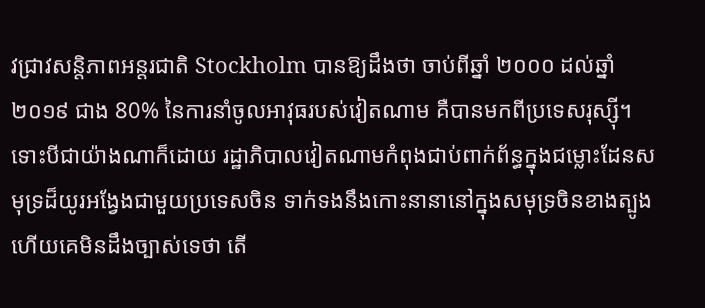វជ្រាវសន្តិភាពអន្តរជាតិ Stockholm បានឱ្យដឹងថា ចាប់ពីឆ្នាំ ២០០០ ដល់ឆ្នាំ ២០១៩ ជាង 80% នៃការនាំចូលអាវុធរបស់វៀតណាម គឺបានមកពីប្រទេសរុស្ស៊ី។
ទោះបីជាយ៉ាងណាក៏ដោយ រដ្ឋាភិបាលវៀតណាមកំពុងជាប់ពាក់ព័ន្ធក្នុងជម្លោះដែនសមុទ្រដ៏យូរអង្វែងជាមួយប្រទេសចិន ទាក់ទងនឹងកោះនានានៅក្នុងសមុទ្រចិនខាងត្បូង ហើយគេមិនដឹងច្បាស់ទេថា តើ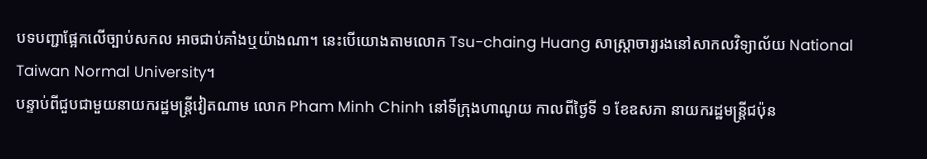បទបញ្ជាផ្អែកលើច្បាប់សកល អាចជាប់គាំងឬយ៉ាងណា។ នេះបើយោងតាមលោក Tsu-chaing Huang សាស្ត្រាចារ្យរងនៅសាកលវិទ្យាល័យ National Taiwan Normal University។
បន្ទាប់ពីជួបជាមួយនាយករដ្ឋមន្ត្រីវៀតណាម លោក Pham Minh Chinh នៅទីក្រុងហាណូយ កាលពីថ្ងៃទី ១ ខែឧសភា នាយករដ្ឋមន្ត្រីជប៉ុន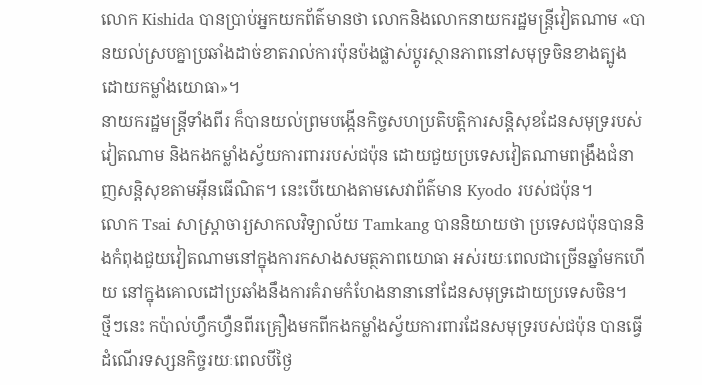លោក Kishida បានប្រាប់អ្នកយកព័ត៌មានថា លោកនិងលោកនាយករដ្ឋមន្ត្រីវៀតណាម «បានយល់ស្របគ្នាប្រឆាំងដាច់ខាតរាល់ការប៉ុនប៉ងផ្លាស់ប្តូរស្ថានភាពនៅសមុទ្រចិនខាងត្បូងដោយកម្លាំងយោធា»។
នាយករដ្ឋមន្ត្រីទាំងពីរ ក៏បានយល់ព្រមបង្កើនកិច្ចសហប្រតិបត្តិការសន្តិសុខដែនសមុទ្ររបស់វៀតណាម និងកងកម្លាំងស្វ័យការពាររបស់ជប៉ុន ដោយជួយប្រទេសវៀតណាមពង្រឹងជំនាញសន្តិសុខតាមអ៊ីនធើណិត។ នេះបើយោងតាមសេវាព័ត៌មាន Kyodo របស់ជប៉ុន។
លោក Tsai សាស្ត្រាចារ្យសាកលវិទ្យាល័យ Tamkang បាននិយាយថា ប្រទេសជប៉ុនបាននិងកំពុងជួយវៀតណាមនៅក្នុងការកសាងសមត្ថភាពយោធា អស់រយៈពេលជាច្រើនឆ្នាំមកហើយ នៅក្នុងគោលដៅប្រឆាំងនឹងការគំរាមកំហែងនានានៅដែនសមុទ្រដោយប្រទេសចិន។
ថ្មីៗនេះ កប៉ាល់ហ្វឹកហ្វឺនពីរគ្រឿងមកពីកងកម្លាំងស្វ័យការពារដែនសមុទ្ររបស់ជប៉ុន បានធ្វើដំណើរទស្សនកិច្ចរយៈពេលបីថ្ងៃ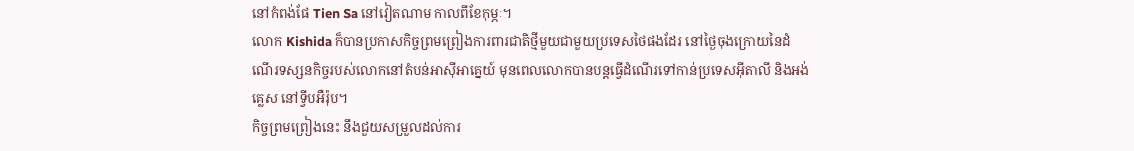នៅកំពង់ផែ Tien Sa នៅវៀតណាម កាលពីខែកុម្ភៈ។
លោក Kishida ក៏បានប្រកាសកិច្ចព្រមព្រៀងការពារជាតិថ្មីមួយជាមួយប្រទេសថៃផងដែរ នៅថ្ងៃចុងក្រោយនៃដំណើរទស្សនកិច្ចរបស់លោកនៅតំបន់អាស៊ីអាគ្នេយ៍ មុនពេលលោកបានបន្តធ្វើដំណើរទៅកាន់ប្រទេសអ៊ីតាលី និងអង់គ្លេស នៅទ្វីបអឺរ៉ុប។
កិច្ចព្រមព្រៀងនេះ នឹងជួយសម្រួលដល់ការ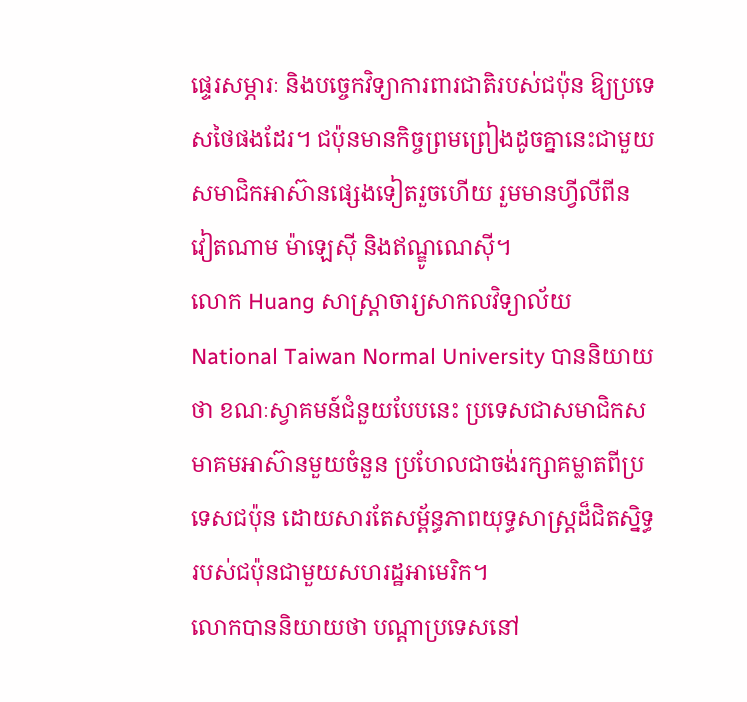ផ្ទេរសម្ភារៈ និងបច្ចេកវិទ្យាការពារជាតិរបស់ជប៉ុន ឱ្យប្រទេសថៃផងដែរ។ ជប៉ុនមានកិច្ចព្រមព្រៀងដូចគ្នានេះជាមួយសមាជិកអាស៊ានផ្សេងទៀតរួចហើយ រួមមានហ្វីលីពីន វៀតណាម ម៉ាឡេស៊ី និងឥណ្ឌូណេស៊ី។
លោក Huang សាស្ត្រាចារ្យសាកលវិទ្យាល័យ National Taiwan Normal University បាននិយាយថា ខណៈស្វាគមន៍ជំនួយបែបនេះ ប្រទេសជាសមាជិកសមាគមអាស៊ានមួយចំនួន ប្រហែលជាចង់រក្សាគម្លាតពីប្រទេសជប៉ុន ដោយសារតែសម្ព័ន្ធភាពយុទ្ធសាស្ត្រដ៏ជិតស្និទ្ធរបស់ជប៉ុនជាមួយសហរដ្ឋអាមេរិក។
លោកបាននិយាយថា បណ្តាប្រទេសនៅ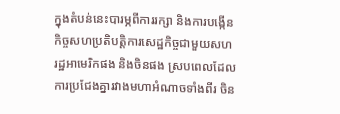ក្នុងតំបន់នេះបារម្ភពីការរក្សា និងការបង្កើនកិច្ចសហប្រតិបត្តិការសេដ្ឋកិច្ចជាមួយសហរដ្ឋអាមេរិកផង និងចិនផង ស្របពេលដែលការប្រជែងគ្នារវាងមហាអំណាចទាំងពីរ ចិន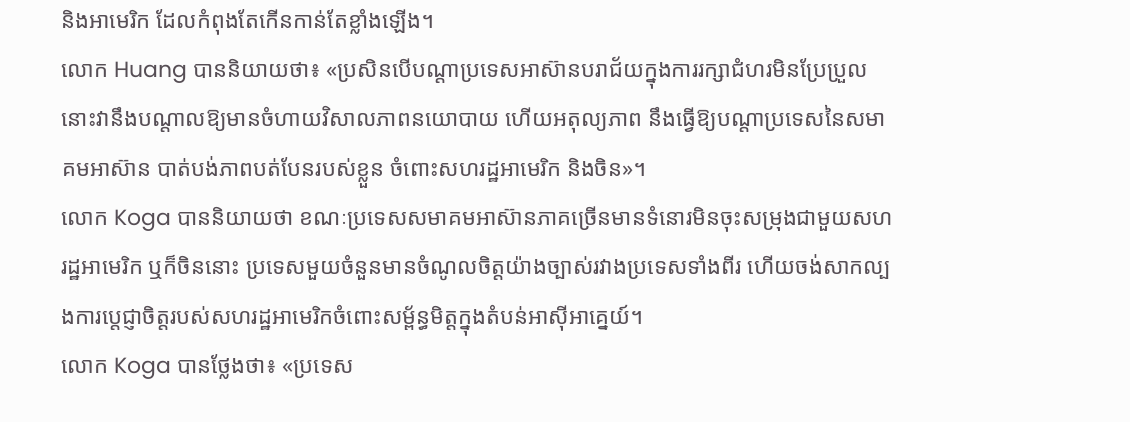និងអាមេរិក ដែលកំពុងតែកើនកាន់តែខ្លាំងឡើង។
លោក Huang បាននិយាយថា៖ «ប្រសិនបើបណ្តាប្រទេសអាស៊ានបរាជ័យក្នុងការរក្សាជំហរមិនប្រែប្រួល នោះវានឹងបណ្តាលឱ្យមានចំហាយវិសាលភាពនយោបាយ ហើយអតុល្យភាព នឹងធ្វើឱ្យបណ្តាប្រទេសនៃសមាគមអាស៊ាន បាត់បង់ភាពបត់បែនរបស់ខ្លួន ចំពោះសហរដ្ឋអាមេរិក និងចិន»។
លោក Koga បាននិយាយថា ខណៈប្រទេសសមាគមអាស៊ានភាគច្រើនមានទំនោរមិនចុះសម្រុងជាមួយសហរដ្ឋអាមេរិក ឬក៏ចិននោះ ប្រទេសមួយចំនួនមានចំណូលចិត្តយ៉ាងច្បាស់រវាងប្រទេសទាំងពីរ ហើយចង់សាកល្បងការប្តេជ្ញាចិត្តរបស់សហរដ្ឋអាមេរិកចំពោះសម្ព័ន្ធមិត្តក្នុងតំបន់អាស៊ីអាគ្នេយ៍។
លោក Koga បានថ្លែងថា៖ «ប្រទេស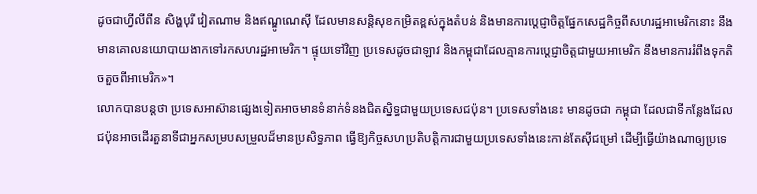ដូចជាហ្វីលីពីន សិង្ហបុរី វៀតណាម និងឥណ្ឌូណេស៊ី ដែលមានសន្តិសុខកម្រិតខ្ពស់ក្នុងតំបន់ និងមានការប្តេជ្ញាចិត្តផ្នែកសេដ្ឋកិច្ចពីសហរដ្ឋអាមេរិកនោះ នឹងមានគោលនយោបាយងាកទៅរកសហរដ្ឋអាមេរិក។ ផ្ទុយទៅវិញ ប្រទេសដូចជាឡាវ និងកម្ពុជាដែលគ្មានការប្តេជ្ញាចិត្តជាមួយអាមេរិក នឹងមានការរំពឹងទុកតិចតួចពីអាមេរិក»។
លោកបានបន្តថា ប្រទេសអាស៊ានផ្សេងទៀតអាចមានទំនាក់ទំនងជិតស្និទ្ធជាមួយប្រទេសជប៉ុន។ ប្រទេសទាំងនេះ មានដូចជា កម្ពុជា ដែលជាទីកន្លែងដែលជប៉ុនអាចដើរតួនាទីជាអ្នកសម្របសម្រួលដ៏មានប្រសិទ្ធភាព ធ្វើឱ្យកិច្ចសហប្រតិបត្តិការជាមួយប្រទេសទាំងនេះកាន់តែស៊ីជម្រៅ ដើម្បីធ្វើយ៉ាងណាឲ្យប្រទេ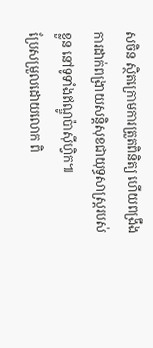សចិន ស្ថិតក្រោមការត្រួតពិនិត្យ ហើយពង្រឹងការដាក់ពង្រាយសន្តិសុខជាយុទ្ធសាស្ត្ររបស់ខ្លួន នៅទូទាំងឥណ្ឌូប៉ាស៊ីហ្វិក៕
ប្រែសម្រួលដោយលោក ពិ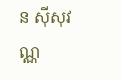ន ស៊ីសុវណ្ណ